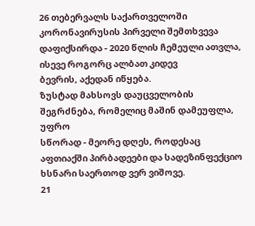26 თებერვალს საქართველოში კორონავირუსის პირველი შემთხვევა
დაფიქსირდა - 2020 წლის ჩემეული ათვლა, ისევე როგორც ალბათ კიდევ
ბევრის, აქედან იწყება.
ზუსტად მახსოვს დაუცველობის შეგრძნება, რომელიც მაშინ დამეუფლა, უფრო
სწორად - მეორე დღეს, როდესაც აფთიაქში პირბადეები და სადეზინფექციო
ხსნარი საერთოდ ვერ ვიშოვე.
21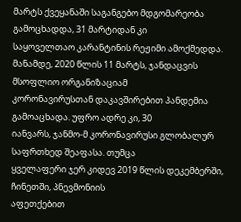მარტს ქვეყანაში საგანგებო მდგომარეობა გამოცხადდა, 31 მარტიდან კი
საყოველთაო კარანტინის რეჟიმი ამოქმედდა.
მანამდე, 2020 წლის 11 მარტს, ჯანდაცვის მსოფლიო ორგანიზაციამ
კორონავირუსთან დაკავშირებით პანდემია გამოაცხადა. უფრო ადრე კი, 30
იანვარს, ჯანმო-მ კორონავირუსი გლობალურ საფრთხედ შეაფასა. თუმცა
ყველაფერი ჯერ კიდევ 2019 წლის დეკემბერში, ჩინეთში, პნევმონიის
აფეთქებით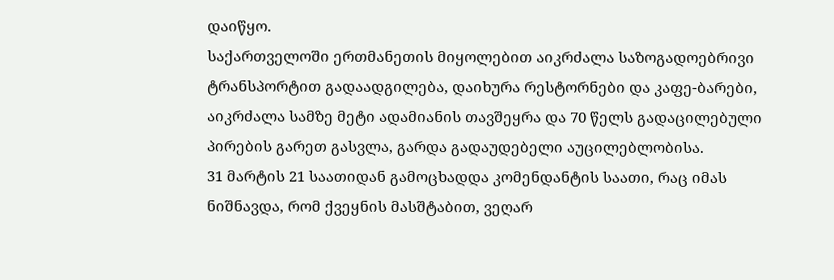დაიწყო.
საქართველოში ერთმანეთის მიყოლებით აიკრძალა საზოგადოებრივი
ტრანსპორტით გადაადგილება, დაიხურა რესტორნები და კაფე-ბარები,
აიკრძალა სამზე მეტი ადამიანის თავშეყრა და 70 წელს გადაცილებული
პირების გარეთ გასვლა, გარდა გადაუდებელი აუცილებლობისა.
31 მარტის 21 საათიდან გამოცხადდა კომენდანტის საათი, რაც იმას
ნიშნავდა, რომ ქვეყნის მასშტაბით, ვეღარ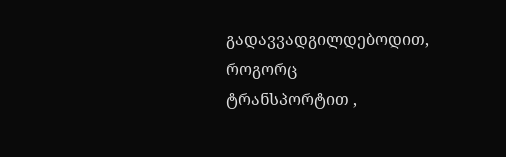გადავვადგილდებოდით, როგორც
ტრანსპორტით ,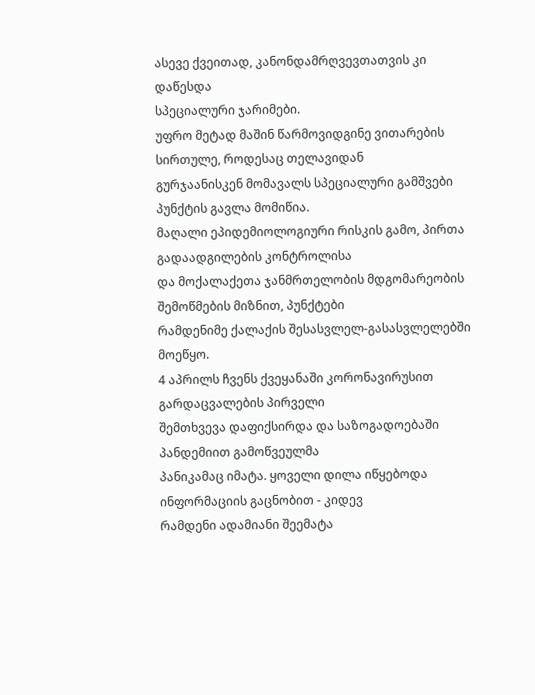ასევე ქვეითად, კანონდამრღვევთათვის კი დაწესდა
სპეციალური ჯარიმები.
უფრო მეტად მაშინ წარმოვიდგინე ვითარების სირთულე, როდესაც თელავიდან
გურჯაანისკენ მომავალს სპეციალური გამშვები პუნქტის გავლა მომიწია.
მაღალი ეპიდემიოლოგიური რისკის გამო, პირთა გადაადგილების კონტროლისა
და მოქალაქეთა ჯანმრთელობის მდგომარეობის შემოწმების მიზნით, პუნქტები
რამდენიმე ქალაქის შესასვლელ-გასასვლელებში მოეწყო.
4 აპრილს ჩვენს ქვეყანაში კორონავირუსით გარდაცვალების პირველი
შემთხვევა დაფიქსირდა და საზოგადოებაში პანდემიით გამოწვეულმა
პანიკამაც იმატა. ყოველი დილა იწყებოდა ინფორმაციის გაცნობით - კიდევ
რამდენი ადამიანი შეემატა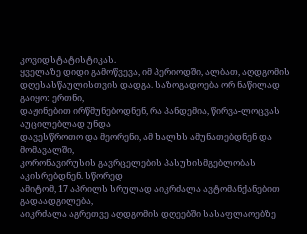კოვიდსტატისტიკას.
ყველაზე დიდი გამოწვევა, იმ პერიოდში, ალბათ, აღდგომის
დღესასწაულისთვის დადგა. საზოგადოება ორ ნაწილად გაიყო: ერთნი,
დაჟინებით ირწმუნებოდნენ, რა პანდემია, წირვა-ლოცვას აუცილებლად უნდა
დავესწროთო და მეორენი, ამ ხალხს ამუნათებდნენ და მომავალში,
კორონავირუსის გავრცელების პასუხისმგებლობას აკისრებდნენ. სწორედ
ამიტომ, 17 აპრილს სრულად აიკრძალა ავტომანქანებით გადაადგილება,
აიკრძალა აგრეთვე აღდგომის დღეებში სასაფლაოებზე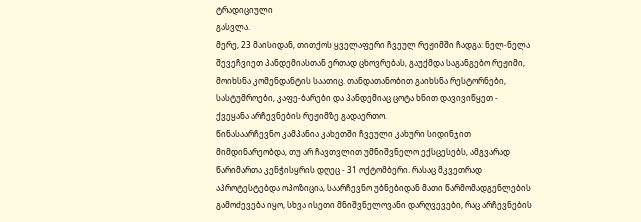ტრადიციული
გასვლა.
მერე, 23 მაისიდან, თითქოს ყველაფერი ჩვეულ რეჟიმში ჩადგა: ნელ-ნელა
შევეჩვიეთ პანდემიასთან ერთად ცხოვრებას, გაუქმდა საგანგებო რეჟიმი,
მოიხსნა კომენდანტის საათიც. თანდათანობით გაიხსნა რესტორნები,
სასტუმროები, კაფე-ბარები და პანდემიაც ცოტა ხნით დავივიწყეთ -
ქვეყანა არჩევნების რეჟიმზე გადაერთო.
წინასაარჩევნო კამპანია კახეთში ჩვეული კახური სიდინჯით
მიმდინარეობდა, თუ არ ჩავთვლით უმნიშვნელო ექსცესებს, ამგვარად
წარიმართა კენჭისყრის დღეც - 31 ოქტომბერი. რასაც მკვეთრად
აპროტესტებდა ოპოზიცია, საარჩევნო უბნებიდან მათი წარმომადგენლების
გამოძევება იყო, სხვა ისეთი მნიშვნელოვანი დარღვევები, რაც არჩევნების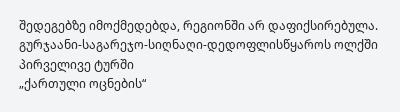შედეგებზე იმოქმედებდა, რეგიონში არ დაფიქსირებულა.
გურჯაანი-საგარეჯო-სიღნაღი-დედოფლისწყაროს ოლქში პირველივე ტურში
„ქართული ოცნების“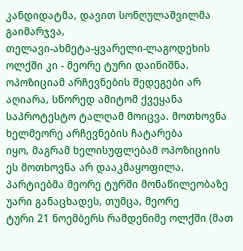კანდიდატმა, დავით სონღულაშვილმა გაიმარჯვა,
თელავი-ახმეტა-ყვარელი-ლაგოდეხის ოლქში კი - მეორე ტური დაინიშნა.
ოპოზიციამ არჩევნების შედეგები არ აღიარა, სწორედ ამიტომ ქვეყანა
საპროტესტო ტალღამ მოიცვა. მოთხოვნა ხელმეორე არჩევნების ჩატარება
იყო, მაგრამ ხელისუფლებამ ოპოზიციის ეს მოთხოვნა არ დააკმაყოფილა.
პარტიებმა მეორე ტურში მონაწილეობაზე უარი განაცხადეს, თუმცა, მეორე
ტური 21 ნოემბერს რამდენიმე ოლქში (მათ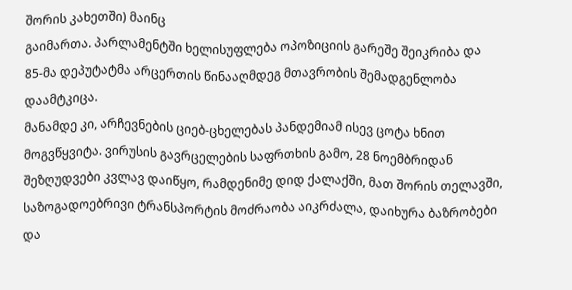შორის კახეთში) მაინც
გაიმართა. პარლამენტში ხელისუფლება ოპოზიციის გარეშე შეიკრიბა და
85-მა დეპუტატმა არცერთის წინააღმდეგ მთავრობის შემადგენლობა
დაამტკიცა.
მანამდე კი, არჩევნების ციებ-ცხელებას პანდემიამ ისევ ცოტა ხნით
მოგვწყვიტა. ვირუსის გავრცელების საფრთხის გამო, 28 ნოემბრიდან
შეზღუდვები კვლავ დაიწყო, რამდენიმე დიდ ქალაქში, მათ შორის თელავში,
საზოგადოებრივი ტრანსპორტის მოძრაობა აიკრძალა, დაიხურა ბაზრობები და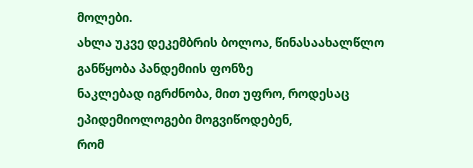მოლები.
ახლა უკვე დეკემბრის ბოლოა, წინასაახალწლო განწყობა პანდემიის ფონზე
ნაკლებად იგრძნობა, მით უფრო, როდესაც ეპიდემიოლოგები მოგვიწოდებენ,
რომ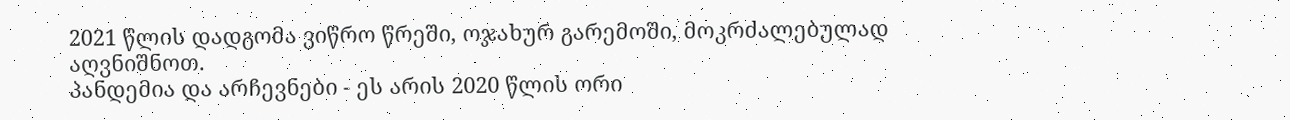2021 წლის დადგომა ვიწრო წრეში, ოჯახურ გარემოში, მოკრძალებულად
აღვნიშნოთ.
პანდემია და არჩევნები - ეს არის 2020 წლის ორი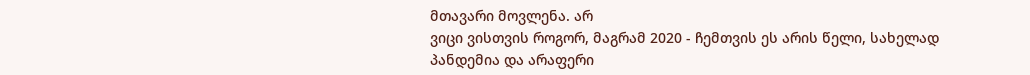მთავარი მოვლენა. არ
ვიცი ვისთვის როგორ, მაგრამ 2020 - ჩემთვის ეს არის წელი, სახელად
პანდემია და არაფერი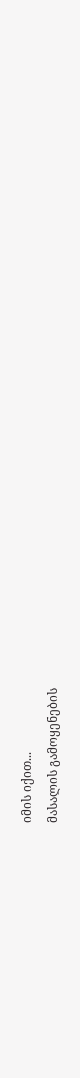იმის იქით...
მასალის გამოყენების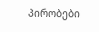პირობები